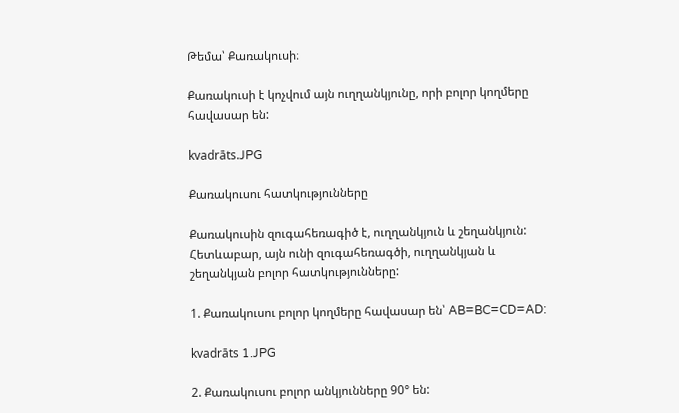Թեմա՝ Քառակուսի։

Քառակուսի է կոչվում այն ուղղանկյունը, որի բոլոր կողմերը հավասար են:

kvadrāts.JPG

Քառակուսու հատկությունները

Քառակուսին զուգահեռագիծ է, ուղղանկյուն և շեղանկյուն: Հետևաբար, այն ունի զուգահեռագծի, ուղղանկյան և շեղանկյան բոլոր հատկությունները:

1. Քառակուսու բոլոր կողմերը հավասար են՝ AB=BC=CD=AD:

kvadrāts 1.JPG

2. Քառակուսու բոլոր անկյունները 90° են: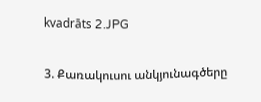kvadrāts 2.JPG

3. Քառակուսու անկյունագծերը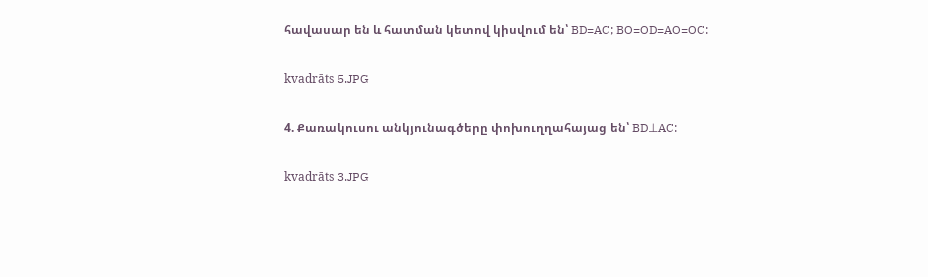հավասար են և հատման կետով կիսվում են՝ BD=AC; BO=OD=AO=OC:

kvadrāts 5.JPG

4. Քառակուսու անկյունագծերը փոխուղղահայաց են՝ BD⊥AC:

kvadrāts 3.JPG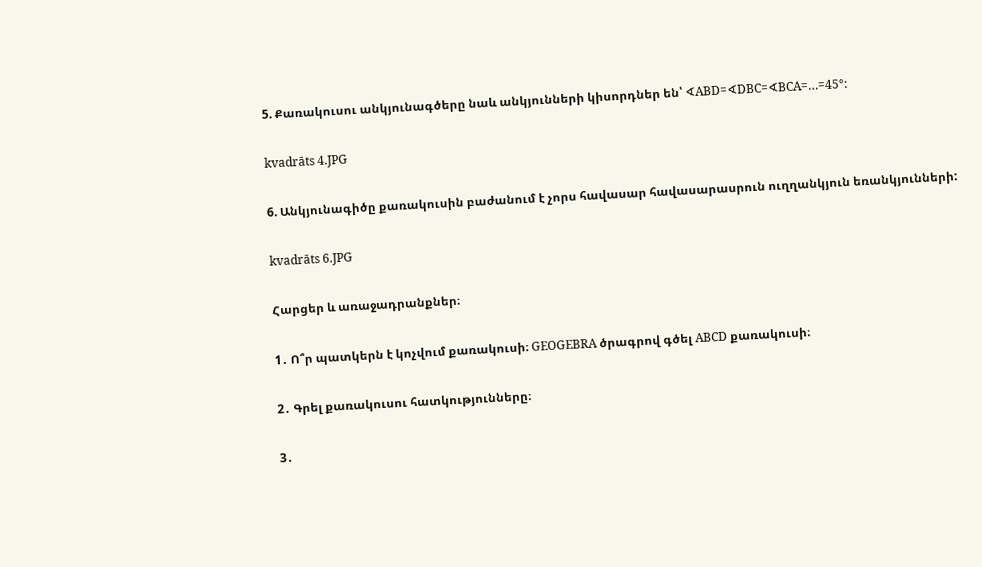5. Քառակուսու անկյունագծերը նաև անկյունների կիսորդներ են՝ ∢ABD=∢DBC=∢BCA=…=45°:

kvadrāts 4.JPG

6. Անկյունագիծը քառակուսին բաժանում է չորս հավասար հավասարասրուն ուղղանկյուն եռանկյունների:

kvadrāts 6.JPG

Հարցեր և առաջադրանքներ։

1․ Ո՞ր պատկերն է կոչվում քառակուսի։ GEOGEBRA ծրագրով գծել ABCD քառակուսի։

2․ Գրել քառակուսու հատկությունները։

3․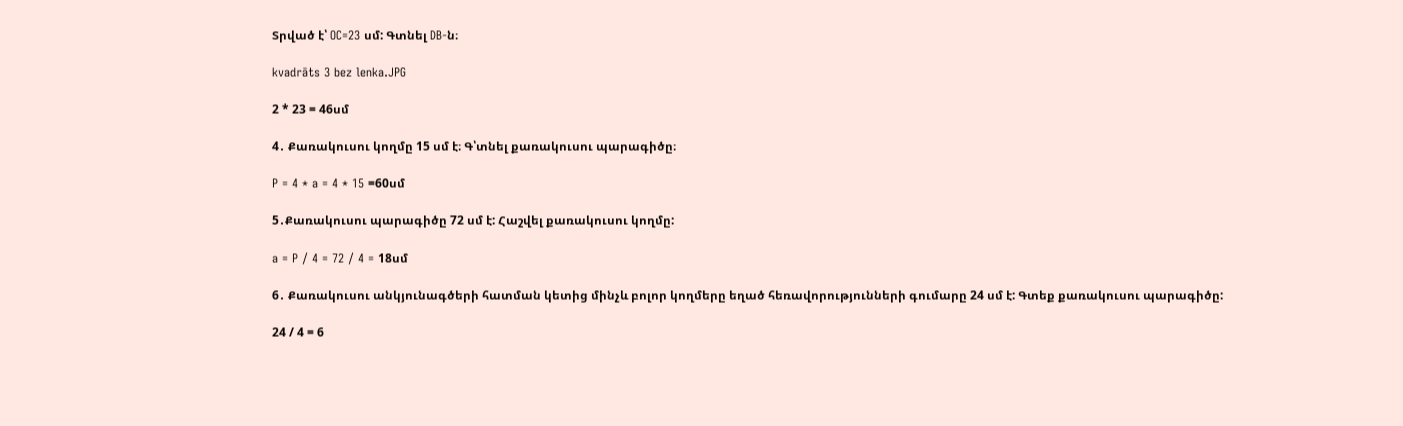Տրված է՝ OC=23 սմ: Գտնել DB-ն։

kvadrāts 3 bez lenka.JPG

2 * 23 = 46սմ

4․ Քառակուսու կողմը 15 սմ է։ Գ՝տնել քառակուսու պարագիծը։

P = 4 * a = 4 * 15 =60սմ

5․Քառակուսու պարագիծը 72 սմ է: Հաշվել քառակուսու կողմը:

a = P / 4 = 72 / 4 = 18սմ

6․ Քառակուսու անկյունագծերի հատման կետից մինչև բոլոր կողմերը եղած հեռավորությունների գումարը 24 սմ է: Գտեք քառակուսու պարագիծը:

24 / 4 = 6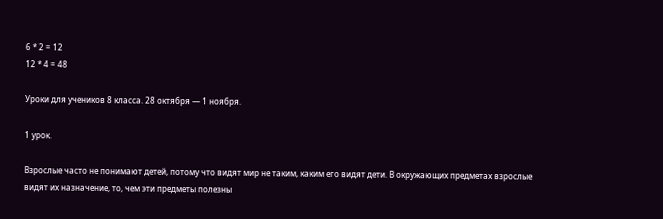6 * 2 = 12
12 * 4 = 48

Уроки для учеников 8 класса. 28 октября — 1 ноября.

1 урок.

Взрослые часто не понимают детей, потому что видят мир не таким, каким его видят дети. В окружающих предметах взрослые видят их назначение, то, чем эти предметы полезны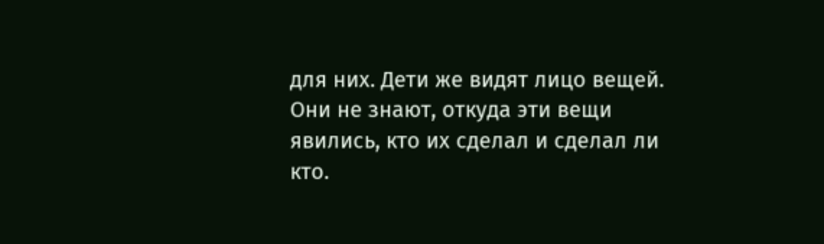для них. Дети же видят лицо вещей. Они не знают, откуда эти вещи явились, кто их сделал и сделал ли кто.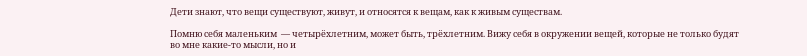Дети знают, что вещи существуют, живут, и относятся к вещам, как к живым существам.

Помню себя маленьким  — четырёхлетним, может быть, трёхлетним. Вижу себя в окружении вещей, которые не только будят во мне какие-то мысли, но и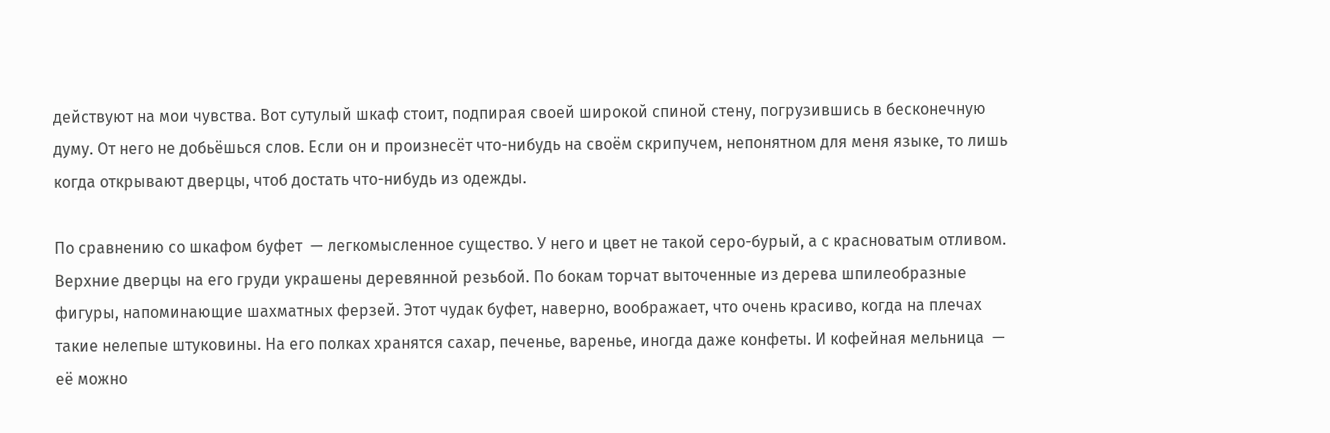действуют на мои чувства. Вот сутулый шкаф стоит, подпирая своей широкой спиной стену, погрузившись в бесконечную думу. От него не добьёшься слов. Если он и произнесёт что-нибудь на своём скрипучем, непонятном для меня языке, то лишь когда открывают дверцы, чтоб достать что-нибудь из одежды.

По сравнению со шкафом буфет  — легкомысленное существо. У него и цвет не такой серо-бурый, а с красноватым отливом. Верхние дверцы на его груди украшены деревянной резьбой. По бокам торчат выточенные из дерева шпилеобразные фигуры, напоминающие шахматных ферзей. Этот чудак буфет, наверно, воображает, что очень красиво, когда на плечах такие нелепые штуковины. На его полках хранятся сахар, печенье, варенье, иногда даже конфеты. И кофейная мельница  — её можно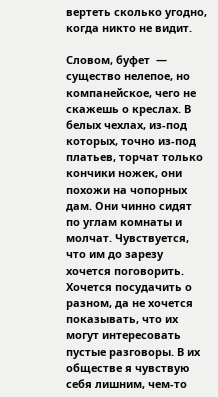вертеть сколько угодно, когда никто не видит.

Словом, буфет  — существо нелепое, но компанейское, чего не скажешь о креслах. В белых чехлах, из-под которых, точно из-под платьев, торчат только кончики ножек, они похожи на чопорных дам. Они чинно сидят по углам комнаты и молчат. Чувствуется, что им до зарезу хочется поговорить. Хочется посудачить о разном, да не хочется показывать, что их могут интересовать пустые разговоры. В их обществе я чувствую себя лишним, чем-то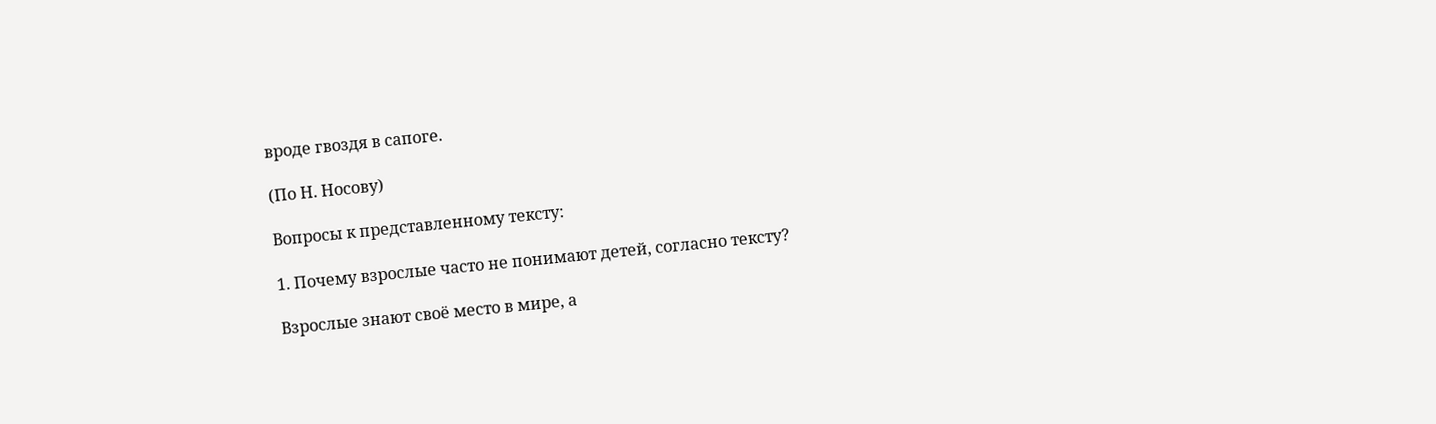вроде гвоздя в сапоге.

(По Н. Носову)

Вопросы к представленному тексту:

1. Почему взрослые часто не понимают детей, согласно тексту?

Взрослые знают своё место в мире, а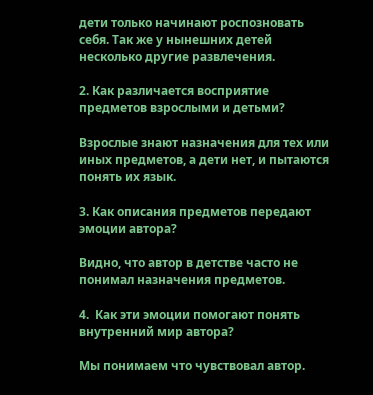дети только начинают роспозновать себя. Так же у нынешних детей несколько другие развлечения.

2. Как различается восприятие предметов взрослыми и детьми?

Взрослые знают назначения для тех или иных предметов, а дети нет, и пытаются понять их язык.

3. Как описания предметов передают эмоции автора?

Видно, что автор в детстве часто не понимал назначения предметов.

4.  Как эти эмоции помогают понять внутренний мир автора?

Мы понимаем что чувствовал автор.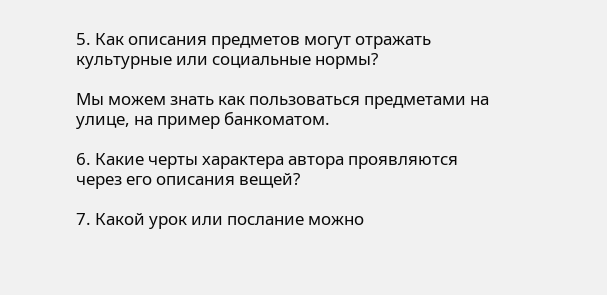5. Как описания предметов могут отражать культурные или социальные нормы?

Мы можем знать как пользоваться предметами на улице, на пример банкоматом.

6. Какие черты характера автора проявляются через его описания вещей?

7. Какой урок или послание можно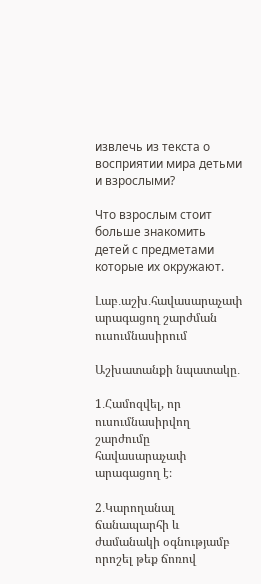извлечь из текста о восприятии мира детьми и взрослыми?

Что взрослым стоит больше знакомить детей с предметами которые их окружают.

Լաբ․աշխ․հավասարաչափ արագացող շարժման ուսումնասիրում

Աշխատանքի նպատակը․

1․Համոզվել, որ ուսումնասիրվող շարժումը հավասարաչափ արագացող է։

2․Կարողանալ ճանապարհի և ժամանակի օգնությամբ որոշել թեք ճոռով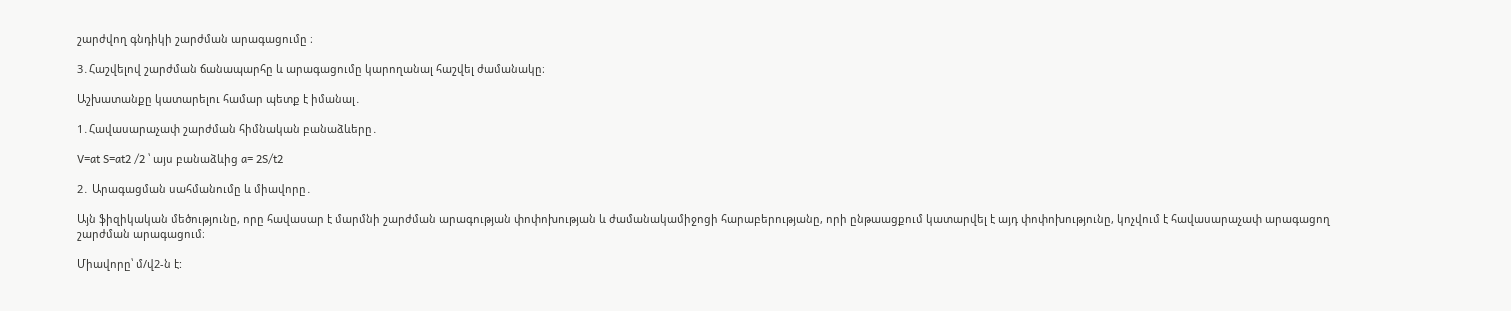շարժվող գնդիկի շարժման արագացումը ։

3․Հաշվելով շարժման ճանապարհը և արագացումը կարողանալ հաշվել ժամանակը։

Աշխատանքը կատարելու համար պետք է իմանալ․

1․Հավասարաչափ շարժման հիմնական բանաձևերը․

V=at S=at2 /2 ՝ այս բանաձևից a= 2S/t2

2․ Արագացման սահմանումը և միավորը․

Այն ֆիզիկական մեծությունը, որը հավասար է մարմնի շարժման արագության փոփոխության և ժամանակամիջոցի հարաբերությանը, որի ընթաացքում կատարվել է այդ փոփոխությունը, կոչվում է հավասարաչափ արագացող շարժման արագացում։

Միավորը՝ մ/վ2-ն է: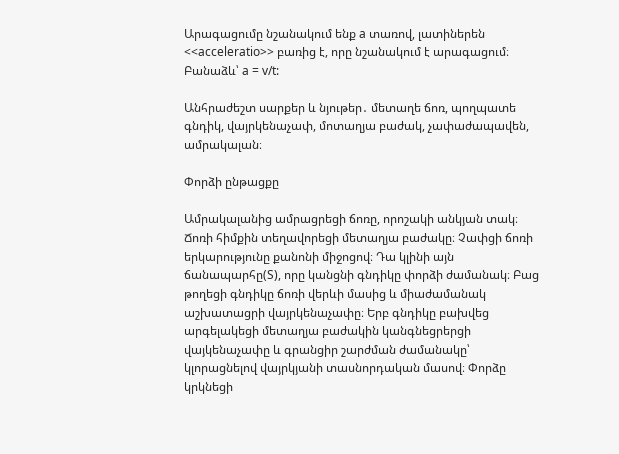Արագացումը նշանակում ենք a տառով, լատիներեն <<acceleratio>> բառից է, որը նշանակում է արագացում։ Բանաձև՝ a = v/t:

Անհրաժեշտ սարքեր և նյութեր․ մետաղե ճոռ, պողպատե գնդիկ, վայրկենաչափ, մոտաղյա բաժակ, չափաժապավեն, ամրակալան։

Փորձի ընթացքը

Ամրակալանից ամրացրեցի ճոռը, որոշակի անկյան տակ։ Ճոռի հիմքին տեղավորեցի մետաղյա բաժակը։ Չափցի ճոռի երկարությունը քանոնի միջոցով։ Դա կլինի այն ճանապարհը(S), որը կանցնի գնդիկը փորձի ժամանակ։ Բաց թողեցի գնդիկը ճոռի վերևի մասից և միաժամանակ աշխատացրի վայրկենաչափը։ Երբ գնդիկը բախվեց արգելակեցի մետաղյա բաժակին կանգնեցրերցի վայկենաչափը և գրանցիր շարժման ժամանակը՝ կլորացնելով վայրկյանի տասնորդական մասով։ Փորձը կրկնեցի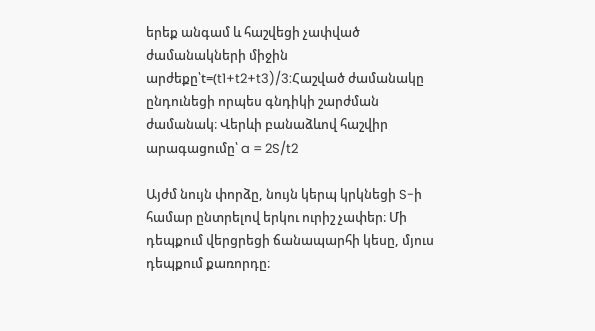երեք անգամ և հաշվեցի չափված ժամանակների միջին արժեքը՝t=(t1+t2+t3)/3:Հաշված ժամանակը ընդունեցի որպես գնդիկի շարժման ժամանակ։ Վերևի բանաձևով հաշվիր արագացումը՝ a = 2S/t2

Այժմ նույն փորձը, նույն կերպ կրկնեցի S-ի համար ընտրելով երկու ուրիշ չափեր։ Մի դեպքում վերցրեցի ճանապարհի կեսը, մյուս դեպքում քառորդը։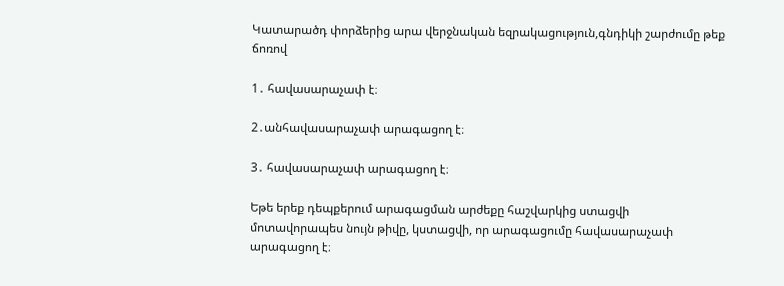Կատարածդ փորձերից արա վերջնական եզրակացություն,գնդիկի շարժումը թեք ճոռով

1․ հավասարաչափ է։

2․անհավասարաչափ արագացող է։

3․ հավասարաչափ արագացող է։

Եթե երեք դեպքերում արագացման արժեքը հաշվարկից ստացվի մոտավորապես նույն թիվը, կստացվի, որ արագացումը հավասարաչափ արագացող է։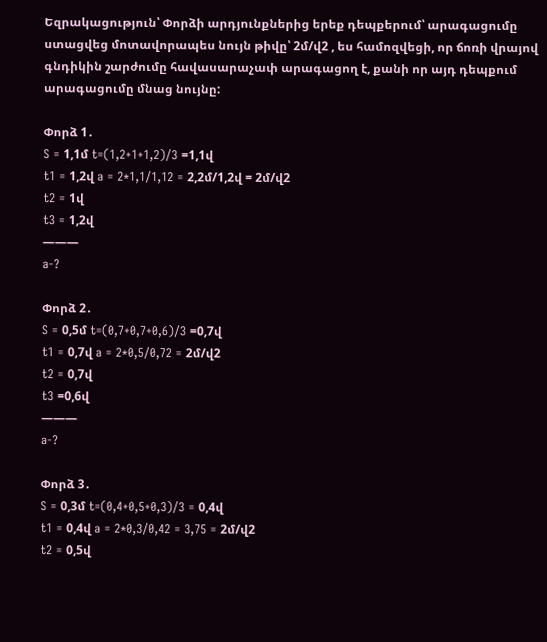Եզրակացություն՝ Փորձի արդյունքներից երեք դեպքերում՝ արագացումը ստացվեց մոտավորապես նույն թիվը՝ 2մ/վ2 , ես համոզվեցի, որ ճոռի վրայով գնդիկին շարժումը հավասարաչափ արագացող է, քանի որ այդ դեպքում արագացումը մնաց նույնը:

Փորձ 1․
S = 1,1մ t=(1,2+1+1,2)/3 =1,1վ
t1 = 1,2վ a = 2*1,1/1,12 = 2,2մ/1,2վ = 2մ/վ2
t2 = 1վ
t3 = 1,2վ
———
a-?

Փորձ 2․
S = 0,5մ t=(0,7+0,7+0,6)/3 =0,7վ
t1 = 0,7վ a = 2*0,5/0,72 = 2մ/վ2
t2 = 0,7վ
t3 =0,6վ
———
a-?

Փորձ 3․
S = 0,3մ t=(0,4+0,5+0,3)/3 = 0,4վ
t1 = 0,4վ a = 2*0,3/0,42 = 3,75 = 2մ/վ2
t2 = 0,5վ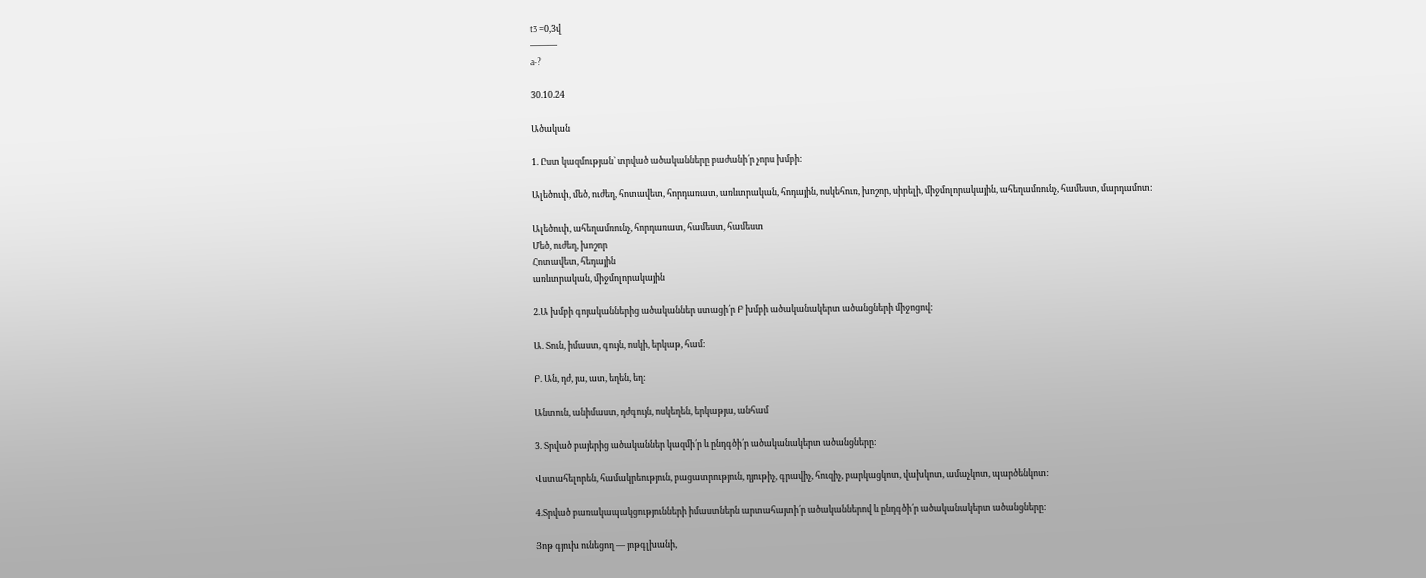t3 =0,3վ
———
a-?

30.10.24

Ածական

1. Ըստ կազմության` տրված ածականները բաժանի՛ր չորս խմբի:

Ալեծուփ, մեծ, ուժեղ, հոտավետ, հորդառատ, առևտրական, հոդային, ոսկեհուռ, խոշոր, սիրելի, միջմոլորակային, ահեղամռունչ, համեստ, մարդամոտ:

Ալեծուփ, ահեղամռունչ, հորդառատ, համեստ, համեստ
Մեծ, ուժեղ, խոշոր
Հոտավետ, հեդային
առևտրական, միջմոլորակային

2.Ա խմբի գոյականներից ածականներ ստացի՛ր Բ խմբի ածականակերտ ածանցների միջոցով:

Ա. Տուն, իմաստ, գույն, ոսկի, երկաթ, համ:

Բ. Ան, դժ, յա, ատ, եղեն, եղ:

Անտուն, անիմաստ, դժգույն, ոսկեղեն, երկաթյա, անհամ

3. Տրված բայերից ածականներ կազմի՛ր և ընդգծի՛ր ածականակերտ ածանցները:

Վստահելորեն, համակրեություն, բացատրություն, դյութիչ, գրավիչ, հուզիչ, բարկացկոտ, վախկոտ, ամաչկոտ, պարծենկոտ:

4.Տրված բառակապակցությունների իմաստներն արտահայտի՛ր ածականներով և ընդգծի՛ր ածականակերտ ածանցները:

Յոթ գյուխ ունեցող — յոթգլխանի,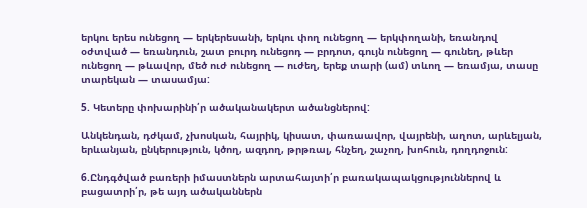երկու երես ունեցող — երկերեսանի, երկու փող ունեցող — երկփողանի, եռանդով օժտված — եռանդուն, շատ բուրդ ունեցոդ — բրդոտ, գույն ունեցող — գունեղ, թևեր ունեցող — թևավոր, մեծ ուժ ունեցող — ուժեղ, երեք տարի (ամ) տևող — եռամյա, տասը տարեկան — տասամյա:

5. Կետերը փոխարինի՛ր ածականակերտ ածանցներով:

Անկենդան, դժկամ, չխոսկան, հայրիկ, կիսատ, փառաավոր, վայրենի, աղոտ, արևելյան, երևանյան, ընկերություն, կծող, ազդող, թրթռալ, հնչեղ, շաչող, խոհուն, դողդոջուն:

6.Ընդգծված բառերի իմաստներն արտահայտի՛ր բառակապակցություններով և բացատրի՛ր, թե այդ ածականներն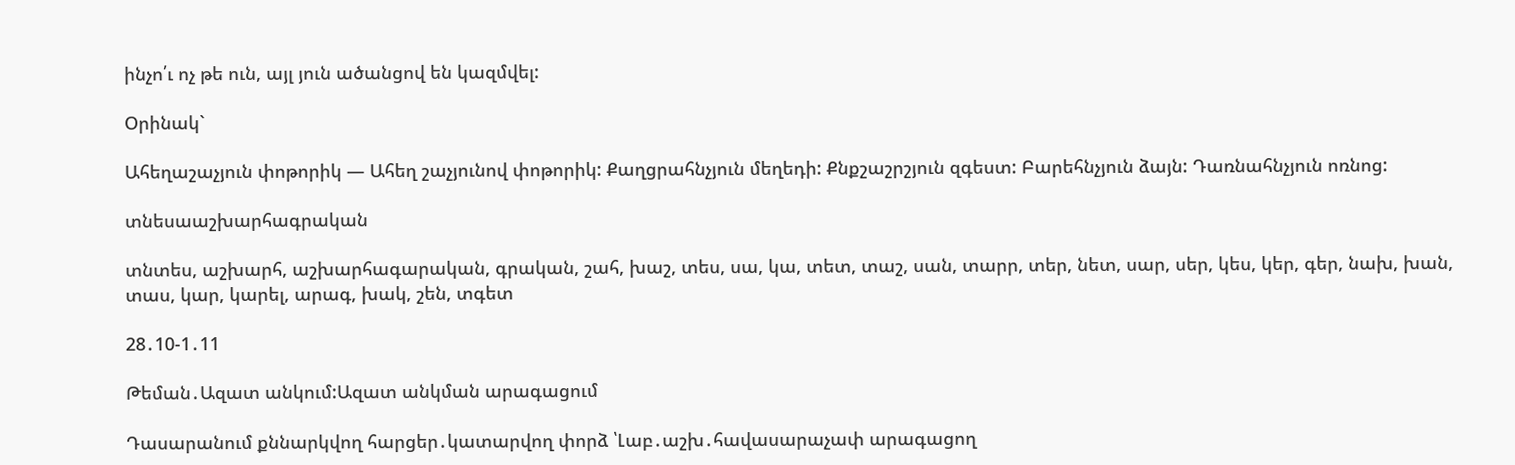ինչո՛ւ ոչ թե ուն, այլ յուն ածանցով են կազմվել:

Օրինակ`

Ահեղաշաչյուն փոթորիկ — Ահեղ շաչյունով փոթորիկ: Քաղցրահնչյուն մեղեդի: Քնքշաշրշյուն զգեստ: Բարեհնչյուն ձայն: Դառնահնչյուն ոռնոց:

տնեսաաշխարհագրական

տնտես, աշխարհ, աշխարհագարական, գրական, շահ, խաշ, տես, սա, կա, տետ, տաշ, սան, տարր, տեր, նետ, սար, սեր, կես, կեր, գեր, նախ, խան, տաս, կար, կարել, արագ, խակ, շեն, տգետ

28․10-1․11

Թեման․Ազատ անկում:Ազատ անկման արագացում

Դասարանում քննարկվող հարցեր․կատարվող փորձ ՝Լաբ․աշխ․հավասարաչափ արագացող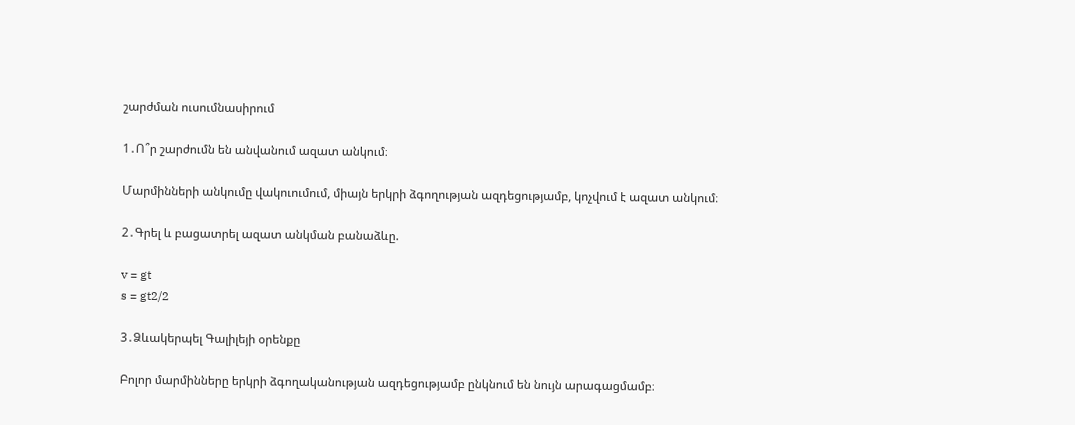շարժման ուսումնասիրում

1․Ո՞ր շարժումն են անվանում ազատ անկում։

Մարմինների անկումը վակուումում, միայն երկրի ձգողության ազդեցությամբ, կոչվում է ազատ անկում։

2․Գրել և բացատրել ազատ անկման բանաձևը.

v = gt
s = gt2/2

3․Ձևակերպել Գալիլեյի օրենքը

Բոլոր մարմինները երկրի ձգողականության ազդեցությամբ ընկնում են նույն արագացմամբ։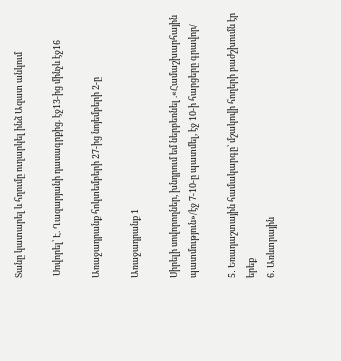Տանը կատարել և հղումը ուղարկել ինձ Ազատ անկում

 Սովորել՝ Է. Ղազարյանի դասագրքից. էջ13-ից մինչև էջ16

Առաջադրանք հոկտեմբերի 27-ից նոյեմբերի 2-ը

Առաջադրանք 1

Սիրելի սովորողներ, խնդրում եմ ներբեռնել .«Համաշխարհային պատմություն»/էջ 7-10-ը պատմել, էջ 10-ի հարցերը գրավոր/

5․ Եռադաշտային համակարգը՝ մշակովի հողերի բաժշխումն էր երեք
6․ Առևտրային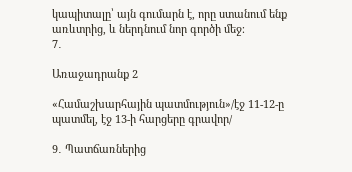կապիտալը՝ այն գումարն է, որը ստանում ենք առևտրից, և ներդնում նոր գործի մեջ։
7․

Առաջադրանք 2

«Համաշխարհային պատմություն»/էջ 11-12-ը պատմել, էջ 13-ի հարցերը գրավոր/

9․ Պատճառներից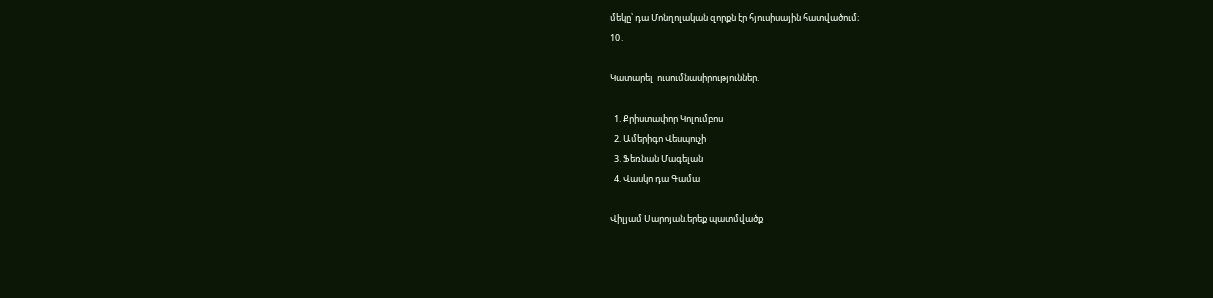մեկը՝ դա Մոնղոլական զորքն էր հյուսիսային հատվածում։
10․

Կատարել  ուսումնասիրություններ.

  1. Քրիստափոր Կոլումբոս
  2. Ամերիգո Վեսպուչի
  3. Ֆեռնան Մագելան
  4. Վասկո դա Գամա

Վիլյամ Սարոյան.երեք պատմվածք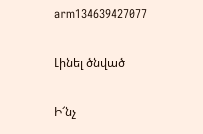arm134639427077

Լինել ծնված

Ի՜նչ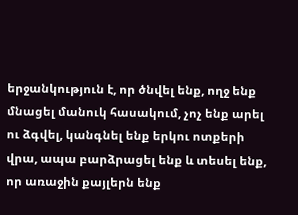երջանկություն է, որ ծնվել ենք, ողջ ենք մնացել մանուկ հասակում, չոչ ենք արել ու ձգվել, կանգնել ենք երկու ոտքերի վրա, ապա բարձրացել ենք և տեսել ենք, որ առաջին քայլերն ենք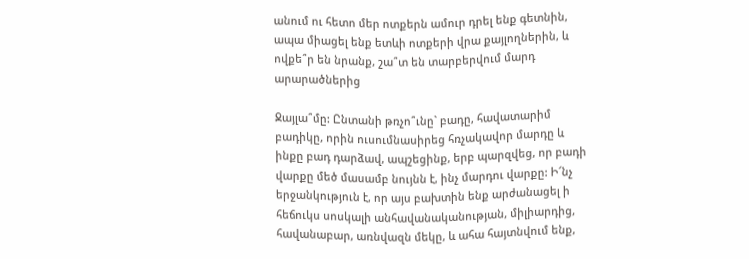անում ու հետո մեր ոտքերն ամուր դրել ենք գետնին, ապա միացել ենք ետևի ոտքերի վրա քայլողներին, և ովքե՞ր են նրանք, շա՞տ են տարբերվում մարդ արարածներից

Ջայլա՞մը: Ընտանի թռչո՞ւնը` բադը, հավատարիմ բադիկը, որին ուսումնասիրեց հռչակավոր մարդը և ինքը բադ դարձավ, ապշեցինք, երբ պարզվեց, որ բադի վարքը մեծ մասամբ նույնն է, ինչ մարդու վարքը: Ի՜նչ երջանկություն է, որ այս բախտին ենք արժանացել ի հեճուկս սոսկալի անհավանականության, միլիարդից, հավանաբար, առնվազն մեկը, և ահա հայտնվում ենք,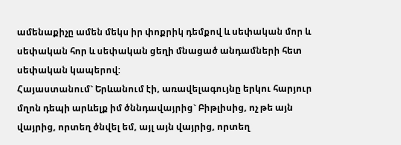ամենաքիչը ամեն մեկս իր փոքրիկ դեմքով և սեփական մոր և սեփական հոր և սեփական ցեղի մնացած անդամների հետ սեփական կապերով:
Հայաստանում` Երևանում էի, առավելագույնը երկու հարյուր մղոն դեպի արևելք իմ ծննդավայրից` Բիթլիսից, ոչ թե այն վայրից, որտեղ ծնվել եմ, այլ այն վայրից, որտեղ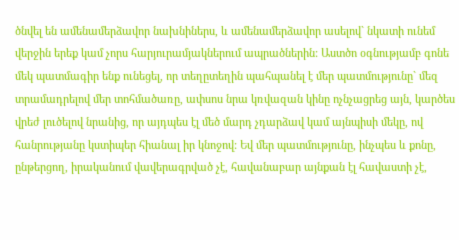ծնվել են ամենամերձավոր նախնիներս, և ամենամերձավոր ասելով` նկատի ունեմ վերջին երեք կամ չորս հարյուրամյակներում ապրածներին: Աստծո օգնությամբ գոնե մեկ պատմագիր ենք ունեցել, որ տեղըտեղին պահպանել է մեր պատմությունը` մեզ տրամադրելով մեր տոհմածառը, ափսոս նրա կռվազան կինը ոչնչացրեց այն, կարծես վրեժ լուծելով նրանից, որ այդպես էլ մեծ մարդ չդարձավ կամ այնպիսի մեկը, ով հանրությանը կստիպեր հիանալ իր կնոջով: Եվ մեր պատմությունը, ինչպես և քոնը, ընթերցող, իրականում վավերագրված չէ, հավանաբար այնքան էլ հավաստի չէ,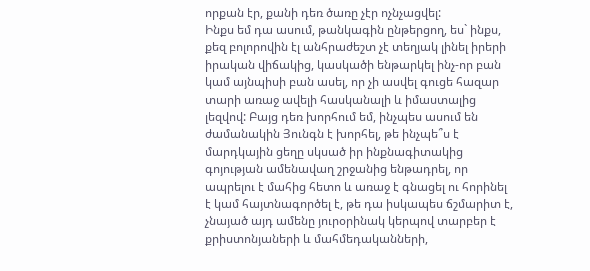որքան էր, քանի դեռ ծառը չէր ոչնչացվել:
Ինքս եմ դա ասում, թանկագին ընթերցող, ես` ինքս, քեզ բոլորովին էլ անհրաժեշտ չէ տեղյակ լինել իրերի իրական վիճակից, կասկածի ենթարկել ինչ-որ բան կամ այնպիսի բան ասել, որ չի ասվել գուցե հազար տարի առաջ ավելի հասկանալի և իմաստալից լեզվով: Բայց դեռ խորհում եմ, ինչպես ասում են ժամանակին Յունգն է խորհել, թե ինչպե՞ս է մարդկային ցեղը սկսած իր ինքնագիտակից գոյության ամենավաղ շրջանից ենթադրել, որ ապրելու է մահից հետո և առաջ է գնացել ու հորինել է կամ հայտնագործել է, թե դա իսկապես ճշմարիտ է, չնայած այդ ամենը յուրօրինակ կերպով տարբեր է քրիստոնյաների և մահմեդականների,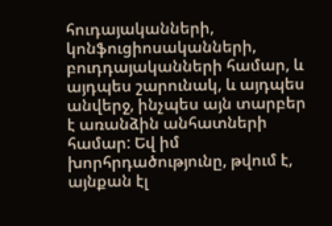հուդայականների, կոնֆուցիոսականների, բուդդայականների համար, և այդպես շարունակ, և այդպես անվերջ, ինչպես այն տարբեր է առանձին անհատների համար: Եվ իմ խորհրդածությունը, թվում է, այնքան էլ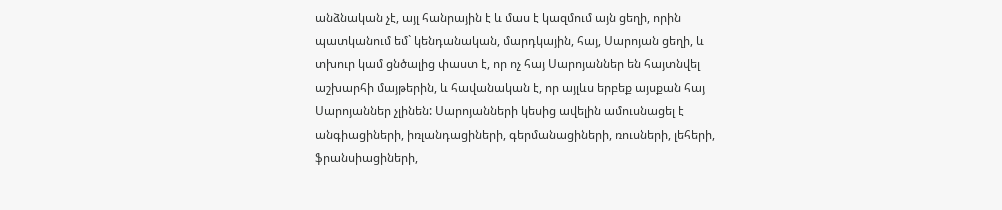անձնական չէ, այլ հանրային է և մաս է կազմում այն ցեղի, որին պատկանում եմ` կենդանական, մարդկային, հայ, Սարոյան ցեղի, և տխուր կամ ցնծալից փաստ է, որ ոչ հայ Սարոյաններ են հայտնվել աշխարհի մայթերին, և հավանական է, որ այլևս երբեք այսքան հայ Սարոյաններ չլինեն: Սարոյանների կեսից ավելին ամուսնացել է անգիացիների, իռլանդացիների, գերմանացիների, ռուսների, լեհերի, ֆրանսիացիների,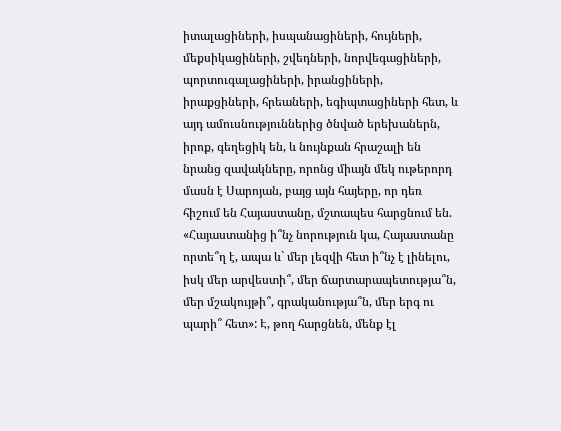իտալացիների, իսպանացիների, հույների, մեքսիկացիների, շվեդների, նորվեգացիների, պորտուգալացիների, իրանցիների, իրաքցիների, հրեաների, եգիպտացիների հետ, և այդ ամուսնություններից ծնված երեխաներն, իրոք, գեղեցիկ են, և նույնքան հրաշալի են նրանց զավակները, որոնց միայն մեկ ութերորդ մասն է Սարոյան, բայց այն հայերը, որ դեռ հիշում են Հայաստանը, մշտապես հարցնում են. «Հայաստանից ի՞նչ նորություն կա, Հայաստանը որտե՞ղ է, ապա և` մեր լեզվի հետ ի՞նչ է լինելու, իսկ մեր արվեստի՞, մեր ճարտարապետությա՞ն, մեր մշակույթի՞, գրականությա՞ն, մեր երգ ու պարի՞ հետ»: Է, թող հարցնեն, մենք էլ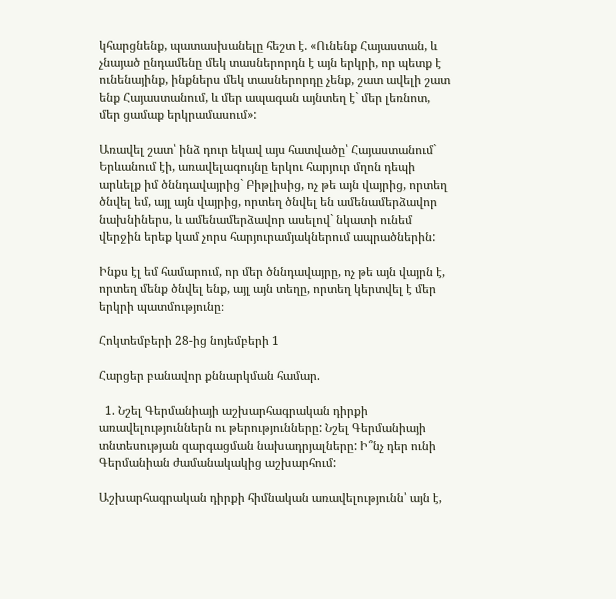կհարցնենք, պատասխանելը հեշտ է. «Ունենք Հայաստան, և չնայած ընդամենը մեկ տասներորդն է այն երկրի, որ պետք է ունենայինք, ինքներս մեկ տասներորդը չենք, շատ ավելի շատ ենք Հայաստանում, և մեր ապագան այնտեղ է` մեր լեռնոտ, մեր ցամաք երկրամասում»:

Առավել շատ՝ ինձ դուր եկավ այս հատվածը՝ Հայաստանում` Երևանում էի, առավելագույնը երկու հարյուր մղոն դեպի արևելք իմ ծննդավայրից` Բիթլիսից, ոչ թե այն վայրից, որտեղ ծնվել եմ, այլ այն վայրից, որտեղ ծնվել են ամենամերձավոր նախնիներս, և ամենամերձավոր ասելով` նկատի ունեմ վերջին երեք կամ չորս հարյուրամյակներում ապրածներին:

Ինքս էլ եմ համարում, որ մեր ծննդավայրը, ոչ թե այն վայրն է, որտեղ մենք ծնվել ենք, այլ այն տեղը, որտեղ կերտվել է մեր երկրի պատմությունը։

Հոկտեմբերի 28-ից նոյեմբերի 1

Հարցեր բանավոր քննարկման համար.

  1. Նշել Գերմանիայի աշխարհագրական դիրքի առավելություններն ու թերությունները: Նշել Գերմանիայի տնտեսության զարգացման նախադրյալները: Ի՞նչ դեր ունի Գերմանիան ժամանակակից աշխարհում:

Աշխարհագրական դիրքի հիմնական առավելությունն՝ այն է,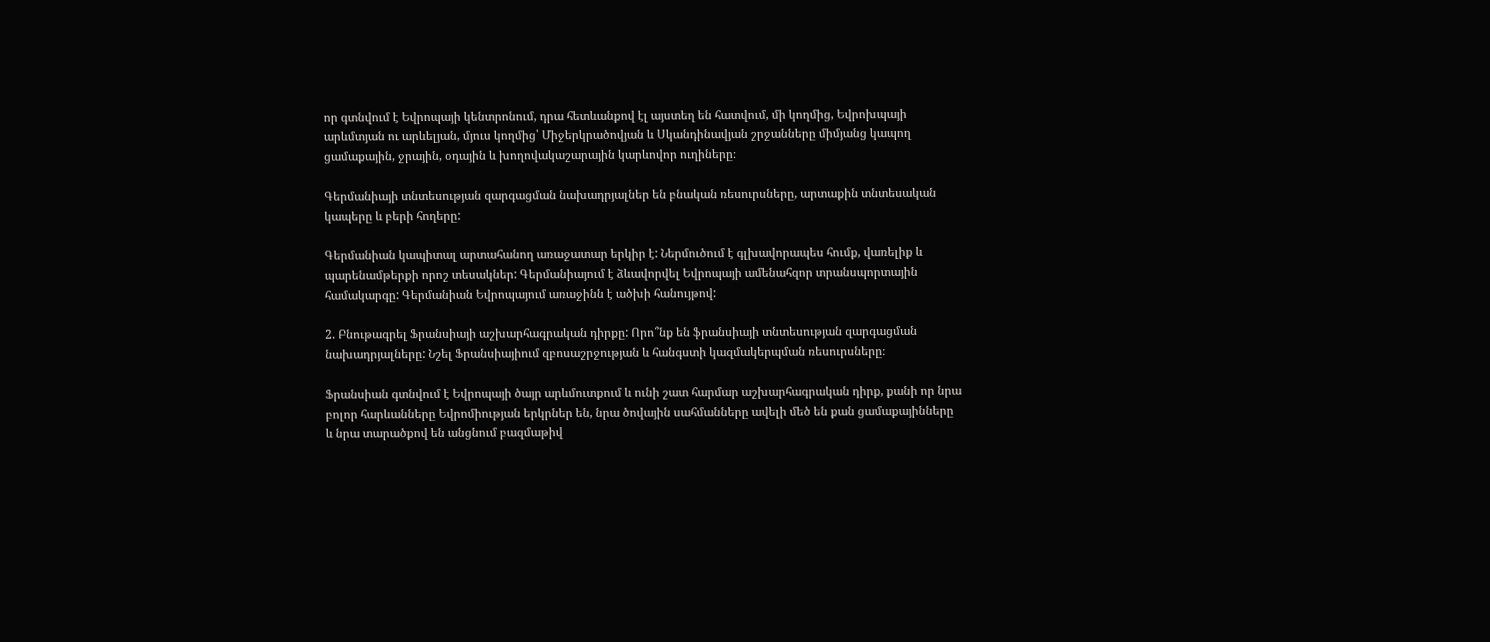որ գտնվում է Եվրոպայի կենտրոնում, դրա հետևանքով էլ այստեղ են հատվում, մի կողմից, Եվրոխպայի արևմտյան ու արևելյան, մյուս կողմից՝ Միջերկրածովյան և Սկանդինավյան շրջանները միմյանց կապող ցամաքային, ջրային, օդային և խողովակաշարային կարևովոր ուղիները։

Գերմանիայի տնտեսության զարգացման նախադրյալներ են բնական ռեսուրսները, արտաքին տնտեսական կապերը և բերի հողերը:

Գերմանիան կապիտալ արտահանող առաջատար երկիր է: Ներմուծում է գլխավորապես հումք, վառելիք և պարենամթերքի որոշ տեսակներ: Գերմանիայում է ձևավորվել Եվրոպայի ամենահզոր տրանսպորտային համակարգը: Գերմանիան Եվրոպայում առաջինն է ածխի հանույթով:

2. Բնութագրել Ֆրանսիայի աշխարհագրական դիրքը: Որո՞նք են ֆրանսիայի տնտեսության զարգացման նախադրյալները: Նշել Ֆրանսիայիում զբոսաշրջության և հանգստի կազմակերպման ռեսուրսները։

Ֆրանսիան գտնվում է Եվրոպայի ծայր արևմուտքում և ունի շատ հարմար աշխարհագրական դիրք, քանի որ նրա բոլոր հարևանները Եվրոմիության երկրներ են, նրա ծովային սահմանները ավելի մեծ են քան ցամաքայինները և նրա տարածքով են անցնում բազմաթիվ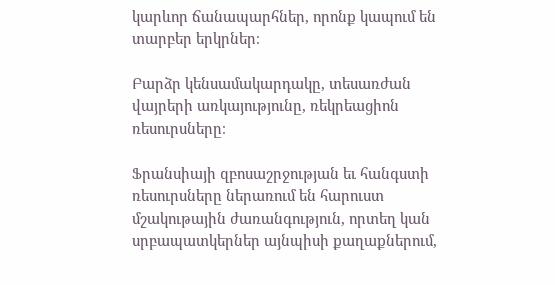կարևոր ճանապարհներ, որոնք կապում են տարբեր երկրներ։

Բարձր կենսամակարդակը, տեսառժան վայրերի առկայությունը, ռեկրեացիոն ռեսուրսները։

Ֆրանսիայի զբոսաշրջության եւ հանգստի ռեսուրսները ներառում են հարուստ մշակութային ժառանգություն, որտեղ կան սրբապատկերներ այնպիսի քաղաքներում,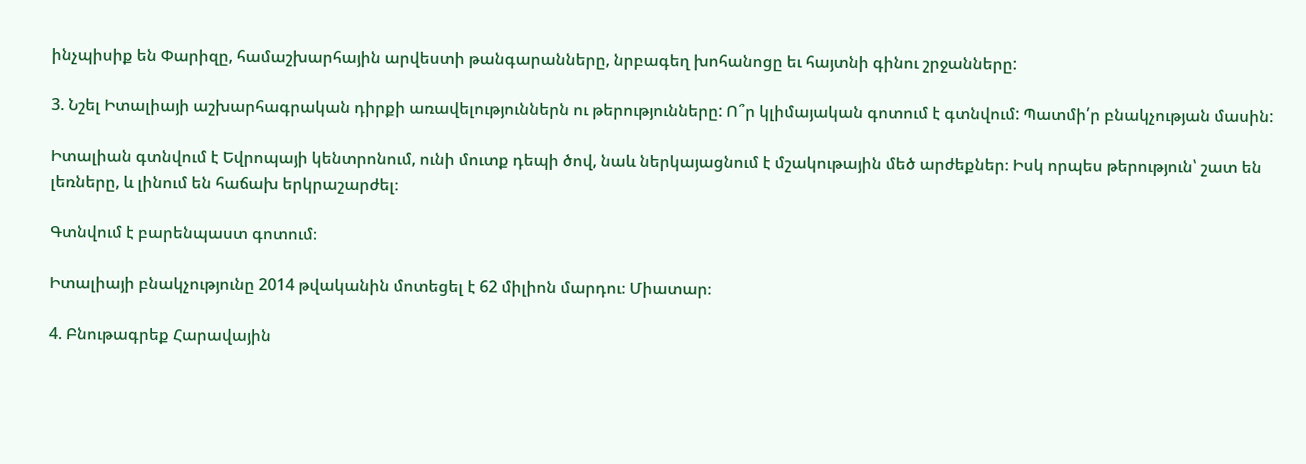ինչպիսիք են Փարիզը, համաշխարհային արվեստի թանգարանները, նրբագեղ խոհանոցը եւ հայտնի գինու շրջանները:

3. Նշել Իտալիայի աշխարհագրական դիրքի առավելություններն ու թերությունները: Ո՞ր կլիմայական գոտում է գտնվում: Պատմի՛ր բնակչության մասին:

Իտալիան գտնվում է Եվրոպայի կենտրոնում, ունի մուտք դեպի ծով, նաև ներկայացնում է մշակութային մեծ արժեքներ։ Իսկ որպես թերություն՝ շատ են լեռները, և լինում են հաճախ երկրաշարժել։

Գտնվում է բարենպաստ գոտում։

Իտալիայի բնակչությունը 2014 թվականին մոտեցել է 62 միլիոն մարդու։ Միատար։

4. Բնութագրեք Հարավային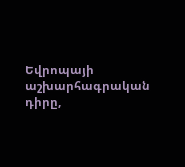Եվրոպայի աշխարհագրական դիրը,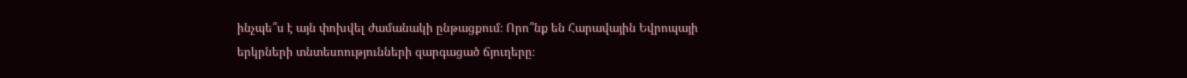ինչպե՞ս է այն փոխվել ժամանակի ընթացքում։ Որո՞նք են Հարավային Եվրոպայի երկրների տնտեսոությունների զարգացած ճյուղերը։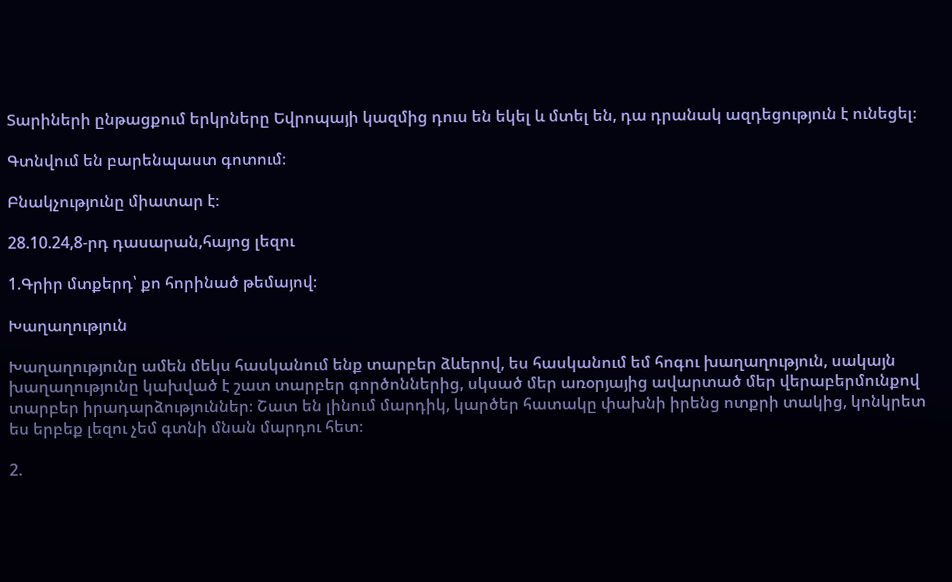Տարիների ընթացքում երկրները Եվրոպայի կազմից դուս են եկել և մտել են, դա դրանակ ազդեցություն է ունեցել։

Գտնվում են բարենպաստ գոտում։

Բնակչությունը միատար է։

28.10.24,8-րդ դասարան,հայոց լեզու

1.Գրիր մտքերդ՝ քո հորինած թեմայով։

Խաղաղություն

Խաղաղությունը ամեն մեկս հասկանում ենք տարբեր ձևերով, ես հասկանում եմ հոգու խաղաղություն, սակայն խաղաղությունը կախված է շատ տարբեր գործոններից, սկսած մեր առօրյայից ավարտած մեր վերաբերմունքով տարբեր իրադարձություններ։ Շատ են լինում մարդիկ, կարծեր հատակը փախնի իրենց ոտքրի տակից, կոնկրետ ես երբեք լեզու չեմ գտնի մնան մարդու հետ։

2.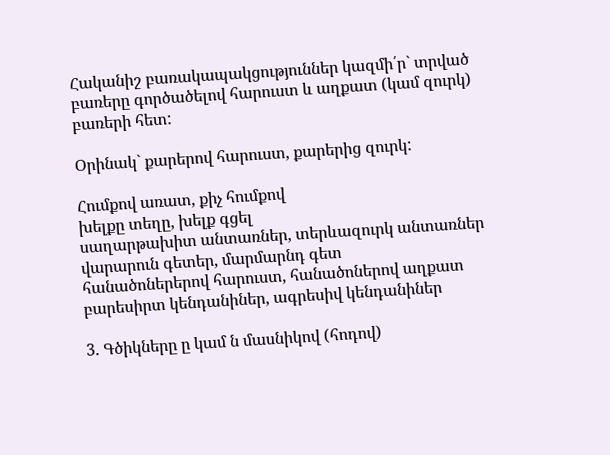Հականիշ բառակապակցություններ կազմի՛ր` տրված բառերը գործածելով հարուստ և աղքատ (կամ զուրկ) բառերի հետ:

Օրինակ` քարերով հարուստ, քարերից զուրկ:

Հումքով առատ, քիչ հումքով
խելքը տեղը, խելք գցել
սաղարթախիտ անտառներ, տերևազուրկ անտառներ
վարարուն գետեր, մարմարնդ գետ
հանածոներերով հարուստ, հանածոներով աղքատ
բարեսիրտ կենդանիներ, ագրեսիվ կենդանիներ

3. Գծիկները ը կամ ն մասնիկով (հոդով)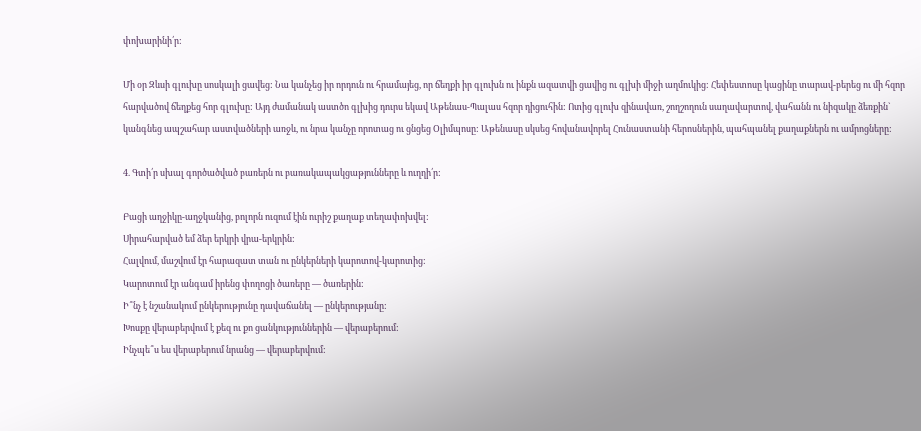փոխարինի՛ր:

Մի օր Զևսի գլուխը սոսկալի ցավեց: Նա կանչեց իր որդուն ու հրամայեց, որ ճեղքի իր գլուխն ու ինքն ազատվի ցավից ու գլխի միջի աղմուկից: Հեփեստոսը կացինը տարավ-բերեց ու մի հզոր հարվածով ճեղքեց հոր գլուխը: Այդ ժամանակ աստծո գլխից դուրս եկավ Աթենաս-Պալաս հզոր դիցուհին: Ոտից գլուխ զինավառ, շողշողուն սաղավարտով, վահանն ու նիզակը ձեռքին` կանգնեց ապշահար աստվածների առջև, ու նրա կանչը որոտաց ու ցնցեց Օլիմպոսը: Աթենասը սկսեց հովանավորել Հունաստանի հերոսներին, պահպանել քաղաքներն ու ամրոցները:

4. Գտի՛ր սխալ գործածված բառերն ու բառակապակցաթյունները և ուղղի՛ր:

Բացի աղջիկը-աղջկանից, բոլորն ուզում էին ուրիշ քաղաք տեղափոխվել:
Սիրահարված եմ ձեր երկրի վրա-երկրին:
Հալվում, մաշվում էր հարազատ տան ու ընկերների կարոտով-կարոտից:
Կարոտում էր անգամ իրենց փողոցի ծառերը — ծառերին:
Ի՞նչ է նշանակում ընկերությունը դավաճանել — ընկերությանը:
Խոսքը վերաբերվում է քեզ ու քո ցանկություններին — վերաբերում:
Ինչպե՞ս ես վերաբերում նրանց — վերաբերվում: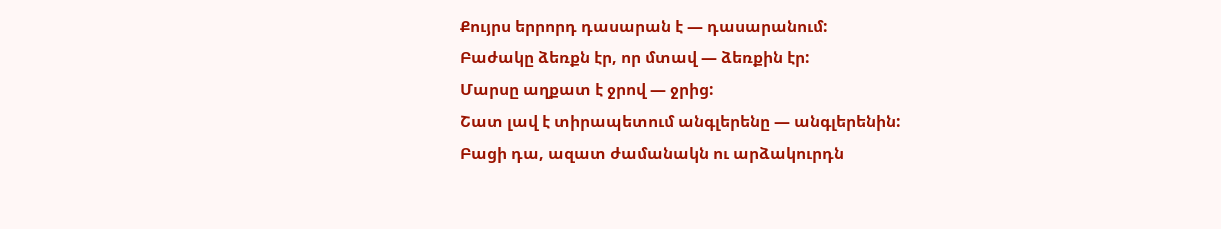Քույրս երրորդ դասարան է — դասարանում:
Բաժակը ձեռքն էր, որ մտավ — ձեռքին էր:
Մարսը աղքատ է ջրով — ջրից:
Շատ լավ է տիրապետում անգլերենը — անգլերենին:
Բացի դա, ազատ ժամանակն ու արձակուրդն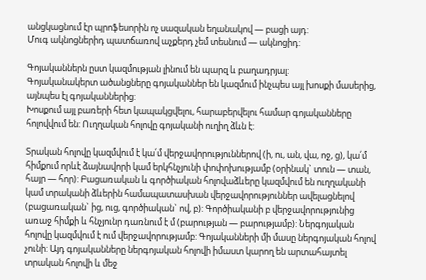անցկացնում էր պրոֆեսորին ոչ սազական եղանակով — բացի այդ:
Մուգ ակնոցներիդ պատճառով աչքերդ չեմ տեսնում — ակնոցիդ:

Գոյականներն ըստ կազմության լինում են պարզ և բաղադրյալ:
Գոյականակերտ ածանցները գոյականներ են կազմում ինչպես այլ խոսքի մասերից, այնպես էլ գոյականներից:
Խոսքում այլ բառերի հետ կապակցվելու, հարաբերվելու համար գոյականները հոլովվում են: Ուղղական հոլովը գոյականի ուղիղ ձևն է:

Տրական հոլովը կազմվում է կա՛մ վերջավորություններով (ի, ու, ան, վա, ոջ, ց), կա՛մ հիմքում որևէ ձայնավորի կամ երկհնչյունի փոփոխությամբ (օրինակ` տուն — տան, հայր — հոր): Բացառական և գործիական հոլովաձևերը կազմվում են ուղղականի կամ տրականի ձևերին համապատասխան վերջավորություններ ավելացնելով (բացառական` ից, ուց, գործիական` ով, բ): Գործիականի բ վերջավորությունից առաջ հիմքի և հնչյունր դառնում է մ (բարության — բարությամբ): Ներգոյական հոլովը կազմվում է ում վերջավորությամբ: Գոյականների մի մասը ներգոյական հոլով չունի: Այդ գոյականները ներգոյական հոլովի իմաստ կարող են արտահայտել տրական հոլովի և մեջ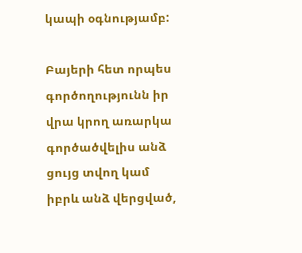կապի օգնությամբ:

Բայերի հետ որպես գործողությունն իր վրա կրող առարկա գործածվելիս անձ ցույց տվող կամ իբրև անձ վերցված,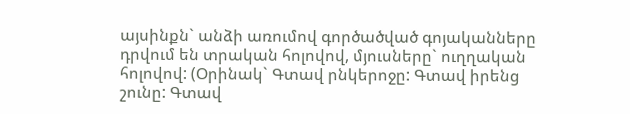այսինքն` անձի առումով գործածված գոյականները դրվում են տրական հոլովով, մյուսները` ուղղական հոլովով: (Օրինակ` Գտավ րնկերոջը: Գտավ իրենց շունը: Գտավ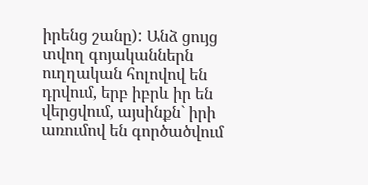իրենց շանը): Անձ ցույց տվող գոյականներն ուղղական հոլովով են դրվում, երբ իբրև իր են վերցվում, այսինքն` իրի առումով են գործածվում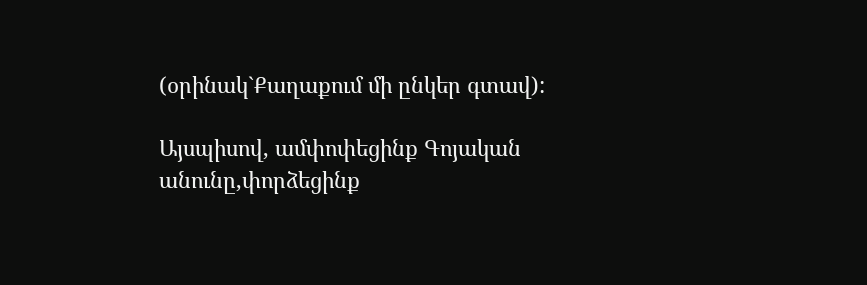(օրինակ`Քաղաքում մի ընկեր գտավ):

Այսպիսով, ամփոփեցինք Գոյական անունը,փորձեցինք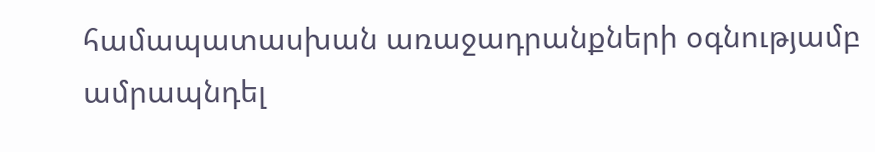համապատասխան առաջադրանքների օգնությամբ ամրապնդել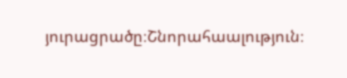յուրացրածը։Շնորահաալություն։